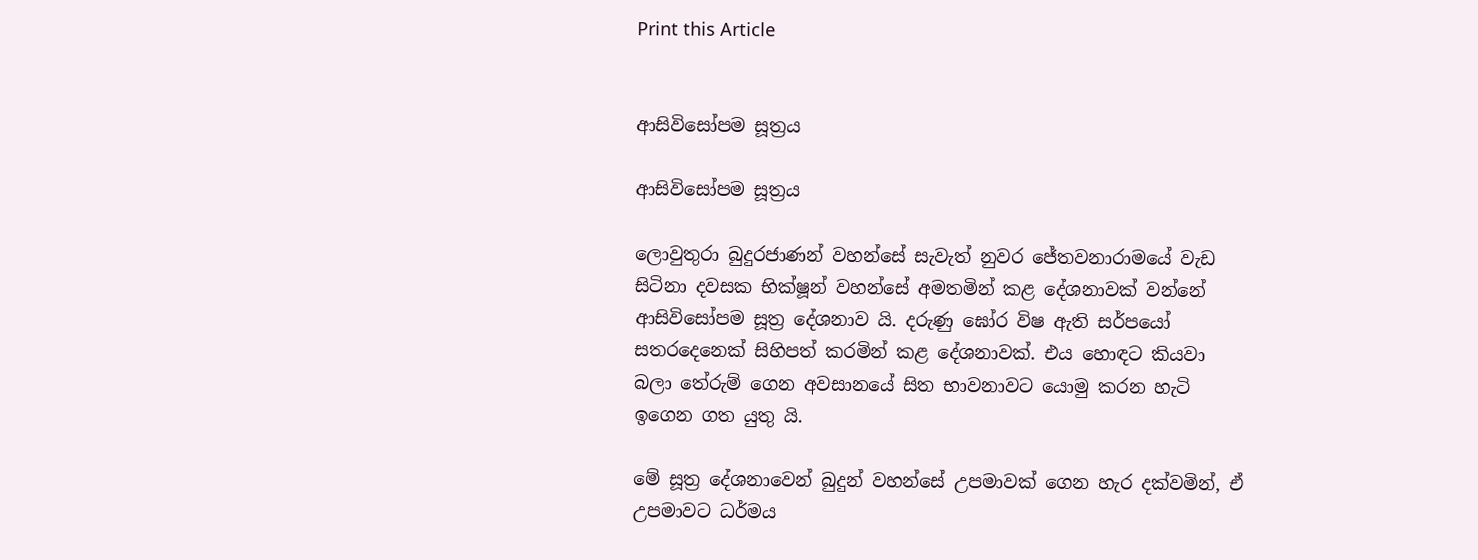Print this Article


ආසිවිසෝපම සූත්‍රය

ආසිවිසෝපම සූත්‍රය

ලොවුතුරා බුදුරජාණන් වහන්සේ සැවැත් නුවර ජේතවනාරාමයේ වැඩ සිටිනා දවසක භික්ෂූන් වහන්සේ අමතමින් කළ දේශනාවක් වන්නේ ආසිවිසෝපම සූත්‍ර දේශනාව යි. දරුණු ඝෝර විෂ ඇති සර්පයෝ සතරදෙනෙක් සිහිපත් කරමින් කළ දේශනාවක්. එය හොඳට කියවා බලා තේරුම් ගෙන අවසානයේ සිත භාවනාවට යොමු කරන හැටි ඉගෙන ගත යුතු යි.

මේ සූත්‍ර දේශනාවෙන් බුදුන් වහන්සේ උපමාවක් ගෙන හැර දක්වමින්, ඒ උපමාවට ධර්මය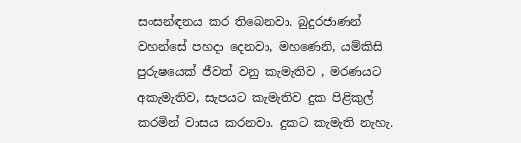සංසන්ඳනය කර තිබෙනවා. බුදුරජාණන් වහන්සේ පහදා දෙනවා, මහණෙනි, යම්කිසි පුරුෂයෙක් ජීවත් වනු කැමැතිව , මරණයට අකැමැතිව, සැපයට කැමැතිව දුක පිළිකුල් කරමින් වාසය කරනවා. දුකට කැමැති නැහැ.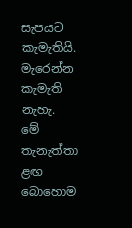සැපයට කැමැතියි. මැරෙන්න කැමැති නැහැ. මේ තැනැත්තා ළඟ බොහොම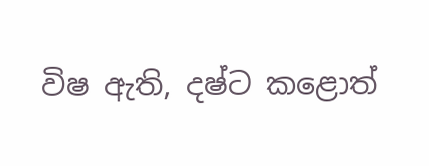විෂ ඇති, දෂ්ට කළොත්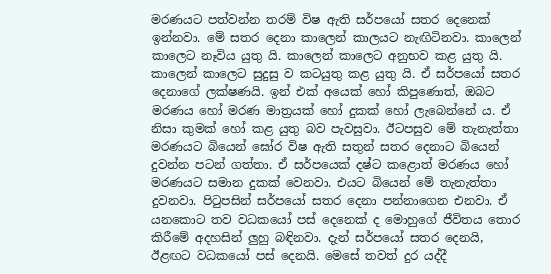මරණයට පත්වන්න තරම් විෂ ඇති සර්පයෝ සතර දෙනෙක් ඉන්නවා. මේ සතර දෙනා කාලෙන් කාලයට නැඟිටිනවා. කාලෙන් කාලෙට නෑවිය යුතු යි. කාලෙන් කාලෙට අනුභව කළ යුතු යි. කාලෙන් කාලෙට සුදුසු ව කටයුතු කළ යුතු යි. ඒ සර්පයෝ සතර දෙනාගේ ලක්ෂණයි. ඉන් එක් අයෙක් හෝ කිපුණොත්, ඔබට මරණය හෝ මරණ මාත්‍රයක් හෝ දුකක් හෝ ලැබෙන්නේ ය. ඒ නිසා කුමක් හෝ කළ යුතු බව පැවසුවා. ඊටපසුව මේ තැනැත්තා මරණයට බියෙන් ඝෝර විෂ ඇති සතුන් සතර දෙනාට බියෙන් දුවන්න පටන් ගත්තා. ඒ සර්පයෙක් දෂ්ට කළොත් මරණය හෝ මරණයට සමාන දුකක් වෙනවා. එයට බියෙන් මේ තැනැත්තා දුවනවා. පිටුපසින් සර්පයෝ සතර දෙනා පන්නාගෙන එනවා. ඒ යනකොට තව වධකයෝ පස් දෙනෙක් ද මොහුගේ ජීවිතය තොර කිරීමේ අදහසින් ලුහු බඳිනවා. දැන් සර්පයෝ සතර දෙනයි, ඊළඟට වධකයෝ පස් දෙනයි. මෙසේ තවත් දුර යද්දී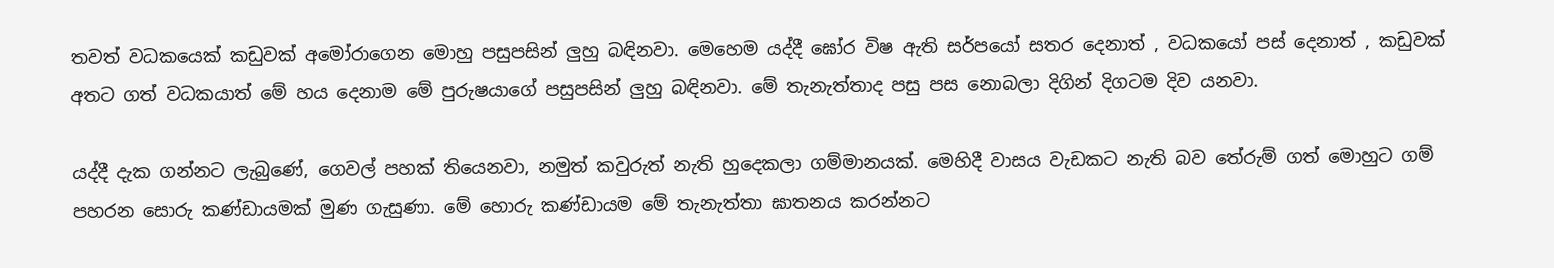තවත් වධකයෙක් කඩුවක් අමෝරාගෙන මොහු පසුපසින් ලුහු බඳිනවා. මෙහෙම යද්දී ඝෝර විෂ ඇති සර්පයෝ සතර දෙනාත් , වධකයෝ පස් දෙනාත් , කඩුවක් අතට ගත් වධකයාත් මේ හය දෙනාම මේ පුරුෂයාගේ පසුපසින් ලුහු බඳිනවා. මේ තැනැත්තාද පසු පස නොබලා දිගින් දිගටම දිව යනවා.

යද්දී දැක ගන්නට ලැබුණේ, ගෙවල් පහක් තියෙනවා, නමුත් කවුරුත් නැති හුදෙකලා ගම්මානයක්. මෙහිදී වාසය වැඩකට නැති බව තේරුම් ගත් මොහුට ගම් පහරන සොරු කණ්ඩායමක් මුණ ගැසුණා. මේ හොරු කණ්ඩායම මේ තැනැත්තා ඝාතනය කරන්නට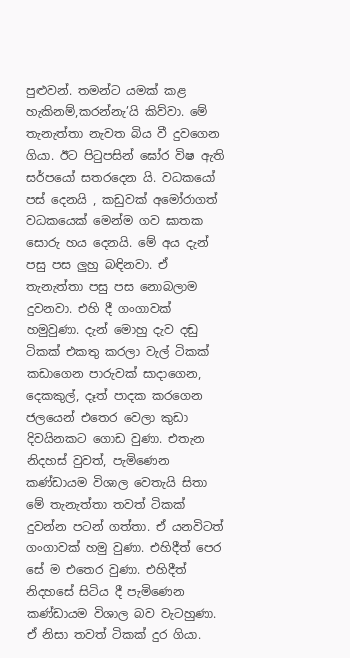පුළුවන්. තමන්ට යමක් කළ හැකිනම්,කරන්නැ’යි කිව්වා. මේ තැනැත්තා නැවත බිය වී දුවගෙන ගියා. ඊට පිටුපසින් ඝෝර විෂ ඇති සර්පයෝ සතරදෙන යි. වධකයෝ පස් දෙනයි , කඩුවක් අමෝරාගත් වධකයෙක් මෙන්ම ගව ඝාතක සොරු හය දෙනයි. මේ අය දැන් පසු පස ලුහු බඳිනවා. ඒ තැනැත්තා පසු පස නොබලාම දුවනවා. එහි දී ගංගාවක් හමුවුණා. දැන් මොහු දැව දඬු ටිකක් එකතු කරලා වැල් ටිකක් කඩාගෙන පාරුවක් සාදාගෙන, දෙකකුල්, දෑත් පාදක කරගෙන ජලයෙන් එතෙර වෙලා කුඩා දිවයිනකට ගොඩ වුණා. එතැන නිදහස් වුවත්, පැමිණෙන කණ්ඩායම විශාල වෙතැයි සිතා මේ තැනැත්තා තවත් ටිකක් දුවන්න පටන් ගත්තා. ඒ යනවිටත් ගංගාවක් හමු වුණා. එහිදීත් පෙර සේ ම එතෙර වුණා. එහිදීත් නිදහසේ සිටිය දී පැමිණෙන කණ්ඩායම විශාල බව වැටහුණා. ඒ නිසා තවත් ටිකක් දුර ගියා.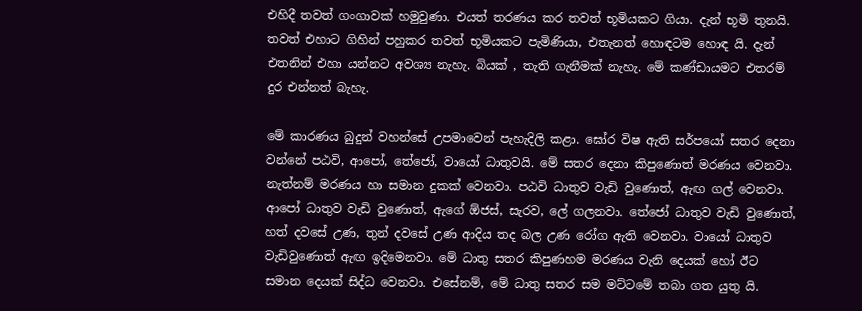එහිදී තවත් ගංගාවක් හමුවුණා. එයත් තරණය කර තවත් භූමියකට ගියා. දැන් භූමි තුනයි. තවත් එහාට ගිහින් පහුකර තවත් භූමියකට පැමිණියා, එතැනත් හොඳටම හොඳ යි. දැන් එතනින් එහා යන්නට අවශ්‍ය නැහැ. බියක් , තැති ගැනීමක් නැහැ. මේ කණ්ඩායමට එතරම් දුර එන්නත් බැහැ.

මේ කාරණය බුදුන් වහන්සේ උපමාවෙන් පැහැදිලි කළා. ඝෝර විෂ ඇති සර්පයෝ සතර දෙනා වන්නේ පඨවි, ආපෝ, තේජෝ, වායෝ ධාතුවයි. මේ සතර දෙනා කිපුණොත් මරණය වෙනවා. නැත්නම් මරණය හා සමාන දුකක් වෙනවා. පඨවි ධාතුව වැඩි වුණොත්, ඇඟ ගල් වෙනවා. ආපෝ ධාතුව වැඩි වුණොත්, ඇගේ ඕජස්, සැරව, ලේ ගලනවා. තේජෝ ධාතුව වැඩි වුණොත්, හත් දවසේ උණ, තුන් දවසේ උණ ආදිය තද බල උණ රෝග ඇති වෙනවා. වායෝ ධාතුව වැඩිවුණොත් ඇඟ ඉදිමෙනවා. මේ ධාතු සතර කිපුණහම මරණය වැනි දෙයක් හෝ ඊට සමාන දෙයක් සිද්ධ වෙනවා. එසේනම්, මේ ධාතු සතර සම මට්ටමේ තබා ගත යුතු යි.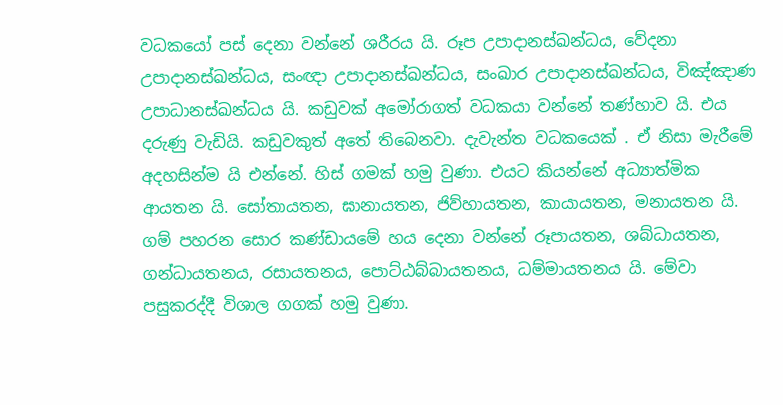වධකයෝ පස් දෙනා වන්නේ ශරීරය යි. රූප උපාදානස්ඛන්ධය, වේදනා උපාදානස්ඛන්ධය, සංඥා උපාදානස්ඛන්ධය, සංඛාර උපාදානස්ඛන්ධය, විඤ්ඤාණ උපාධානස්ඛන්ධය යි. කඩුවක් අමෝරාගත් වධකයා වන්නේ තණ්හාව යි. එය දරුණු වැඩියි. කඩුවකුත් අතේ තිබෙනවා. දැවැන්ත වධකයෙක් . ඒ නිසා මැරීමේ අදහසින්ම යි එන්නේ. හිස් ගමක් හමු වුණා. එයට කියන්නේ අධ්‍යාත්මික ආයතන යි. සෝතායතන, ඝානායතන, ජිව්හායතන, කායායතන, මනායතන යි. ගම් පහරන සොර කණ්ඩායමේ හය දෙනා වන්නේ රූපායතන, ශබ්ධායතන, ගන්ධායතනය, රසායතනය, පොට්ඨබ්බායතනය, ධම්මායතනය යි. මේවා පසුකරද්දී විශාල ගගක් හමු වුණා.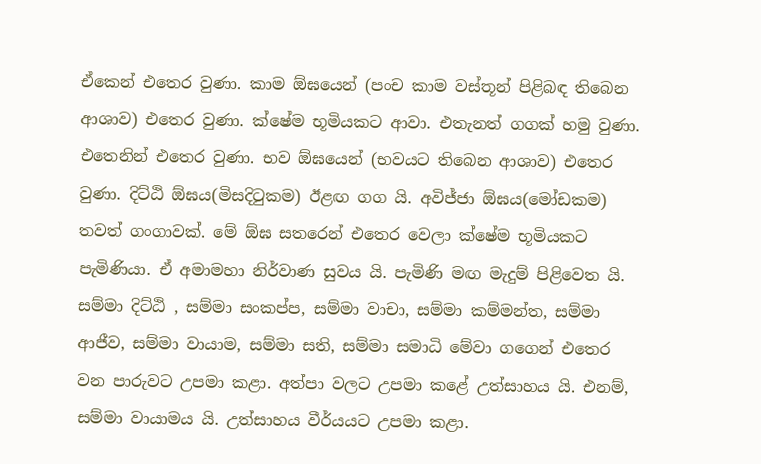ඒකෙන් එතෙර වුණා. කාම ඕඝයෙන් (පංච කාම වස්තූන් පිළිබඳ තිබෙන ආශාව) එතෙර වුණා. ක්ෂේම භූමියකට ආවා. එතැනත් ගගක් හමු වුණා. එතෙනින් එතෙර වුණා. භව ඕඝයෙන් (භවයට තිබෙන ආශාව) එතෙර වුණා. දිට්ඨි ඕඝය(මිසදිටුකම) ඊළඟ ගග යි. අවිජ්ජා ඕඝය(මෝඩකම) තවත් ගංගාවක්. මේ ඕඝ සතරෙන් එතෙර වෙලා ක්ෂේම භූමියකට පැමිණියා. ඒ අමාමහා නිර්වාණ සුවය යි. පැමිණි මඟ මැදුම් පිළිවෙත යි. සම්මා දිට්ඨි , සම්මා සංකප්ප, සම්මා වාචා, සම්මා කම්මන්ත, සම්මා ආජීව, සම්මා වායාම, සම්මා සති, සම්මා සමාධි මේවා ගගෙන් එතෙර වන පාරුවට උපමා කළා. අත්පා වලට උපමා කළේ උත්සාහය යි. එනම්, සම්මා වායාමය යි. උත්සාහය වීර්යයට උපමා කළා.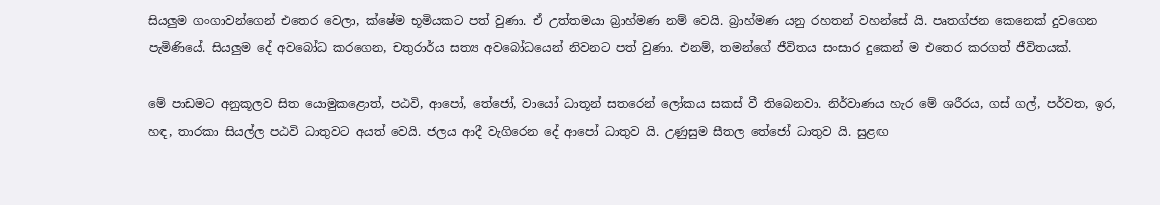සියලුම ගංගාවන්ගෙන් එතෙර වෙලා, ක්ෂේම භූමියකට පත් වුණා. ඒ උත්තමයා බ්‍රාහ්මණ නම් වෙයි. බ්‍රාහ්මණ යනු රහතන් වහන්සේ යි. පෘතග්ජන කෙනෙක් දුවගෙන පැමිණියේ. සියලුම දේ අවබෝධ කරගෙන, චතුරාර්ය සත්‍ය අවබෝධයෙන් නිවනට පත් වුණා. එනම්, තමන්ගේ ජීවිතය සංසාර දුකෙන් ම එතෙර කරගත් ජීවිතයක්.

මේ පාඩමට අනුකූලව සිත යොමුකළොත්, පඨවි, ආපෝ, තේජෝ, වායෝ ධාතූන් සතරෙන් ලෝකය සකස් වී තිබෙනවා. නිර්වාණය හැර මේ ශරීරය, ගස් ගල්, පර්වත, ඉර, හඳ, තාරකා සියල්ල පඨවි ධාතුවට අයත් වෙයි. ජලය ආදී වැගිරෙන දේ ආපෝ ධාතුව යි. උණුසුම සීතල තේජෝ ධාතුව යි. සුළඟ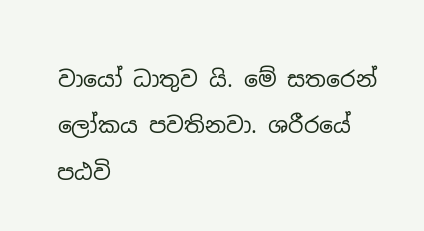වායෝ ධාතුව යි. මේ සතරෙන් ලෝකය පවතිනවා. ශරීරයේ පඨවි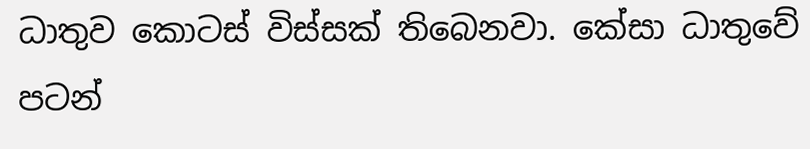ධාතුව කොටස් විස්සක් තිබෙනවා. කේසා ධාතුවේ පටන්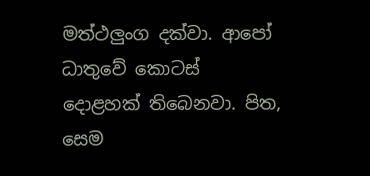මත්ථලුංග දක්වා. ආපෝ ධාතුවේ කොටස් දොළහක් තිබෙනවා. පිත, සෙම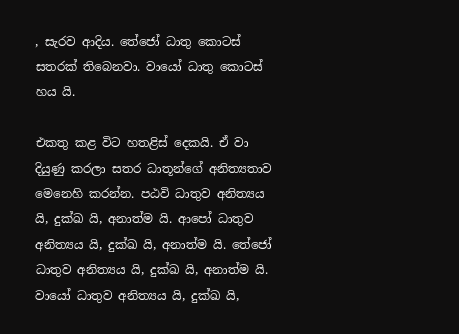, සැරව ආදිය. තේජෝ ධාතු කොටස් සතරක් තිබෙනවා. වායෝ ධාතු කොටස් හය යි.

එකතු කළ විට හතළිස් දෙකයි. ඒ වා දියුණු කරලා සතර ධාතූන්ගේ අනිත්‍යතාව මෙනෙහි කරන්න. පඨවි ධාතුව අනිත්‍යය යි, දුක්ඛ යි, අනාත්ම යි. ආපෝ ධාතුව අනිත්‍යය යි, දුක්ඛ යි, අනාත්ම යි. තේජෝ ධාතුව අනිත්‍යය යි, දුක්ඛ යි, අනාත්ම යි. වායෝ ධාතුව අනිත්‍යය යි, දුක්ඛ යි,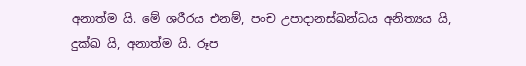අනාත්ම යි. මේ ශරීරය එනම්, පංච උපාදානස්ඛන්ධය අනිත්‍යය යි, දුක්ඛ යි, අනාත්ම යි. රූප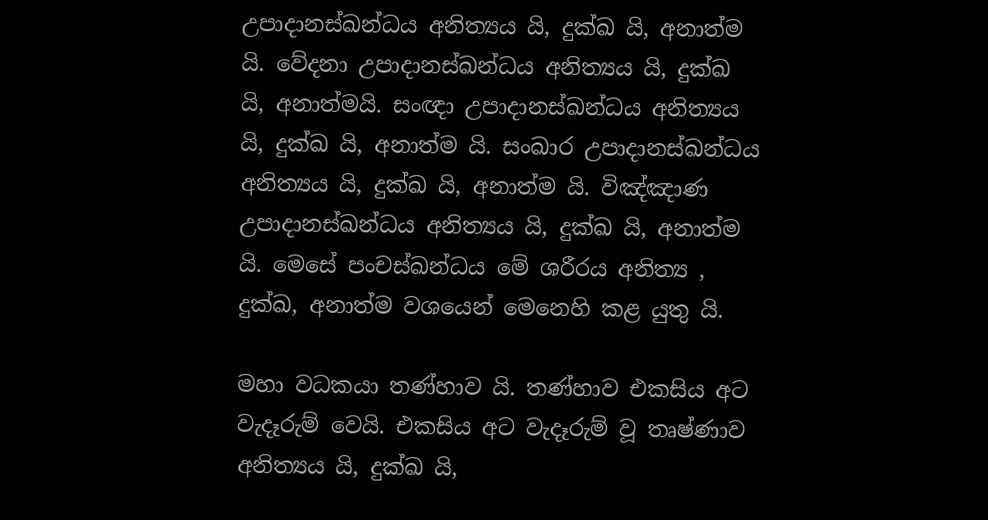උපාදානස්ඛන්ධය අනිත්‍යය යි, දුක්ඛ යි, අනාත්ම යි. වේදනා උපාදානස්ඛන්ධය අනිත්‍යය යි, දුක්ඛ යි, අනාත්මයි. සංඥා උපාදානස්ඛන්ධය අනිත්‍යය යි, දුක්ඛ යි, අනාත්ම යි. සංඛාර උපාදානස්ඛන්ධය අනිත්‍යය යි, දුක්ඛ යි, අනාත්ම යි. විඤ්ඤාණ උපාදානස්ඛන්ධය අනිත්‍යය යි, දුක්ඛ යි, අනාත්ම යි. මෙසේ පංචස්ඛන්ධය මේ ශරීරය අනිත්‍ය , දුක්ඛ, අනාත්ම වශයෙන් මෙනෙහි කළ යුතු යි.

මහා වධකයා තණ්හාව යි. තණ්හාව එකසිය අට වැදෑරුම් වෙයි. එකසිය අට වැදෑරුම් වූ තෘෂ්ණාව අනිත්‍යය යි, දුක්ඛ යි,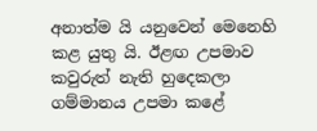අනාත්ම යි යනුවෙන් මෙනෙහි කළ යුතු යි. ඊළඟ උපමාව කවුරුත් නැති හුදෙකලා ගම්මානය උපමා කළේ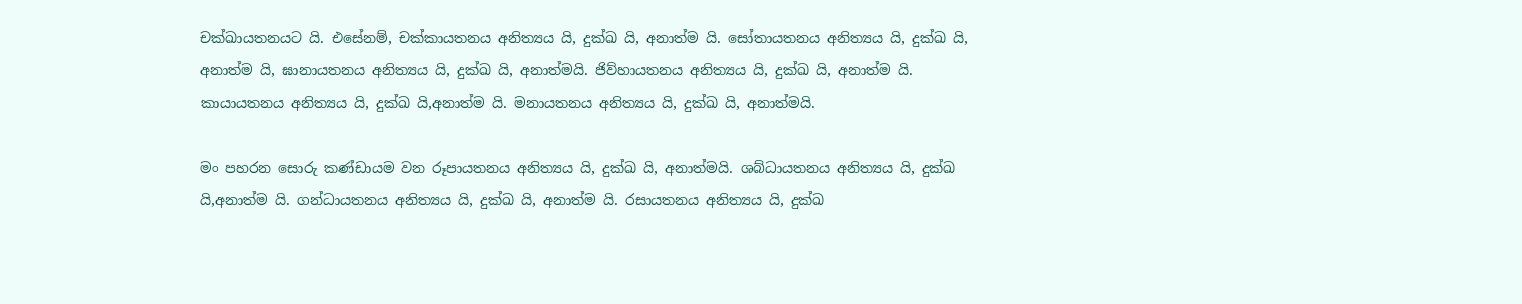චක්ඛායතනයට යි. එසේනම්, චක්කායතනය අනිත්‍යය යි, දුක්ඛ යි, අනාත්ම යි. සෝතායතනය අනිත්‍යය යි, දුක්ඛ යි, අනාත්ම යි, ඝානායතනය අනිත්‍යය යි, දුක්ඛ යි, අනාත්මයි. ජිව්හායතනය අනිත්‍යය යි, දුක්ඛ යි, අනාත්ම යි. කායායතනය අනිත්‍යය යි, දුක්ඛ යි,අනාත්ම යි. මනායතනය අනිත්‍යය යි, දුක්ඛ යි, අනාත්මයි.

මං පහරන සොරු කණ්ඩායම වන රූපායතනය අනිත්‍යය යි, දුක්ඛ යි, අනාත්මයි. ශබ්ධායතනය අනිත්‍යය යි, දුක්ඛ යි,අනාත්ම යි. ගන්ධායතනය අනිත්‍යය යි, දුක්ඛ යි, අනාත්ම යි. රසායතනය අනිත්‍යය යි, දුක්ඛ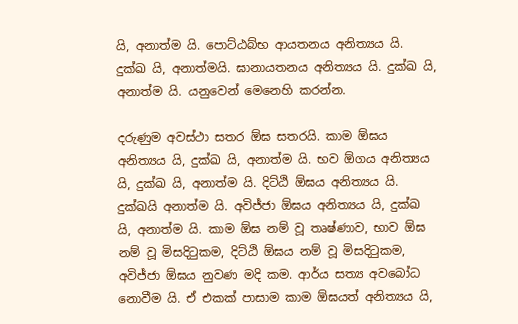යි, අනාත්ම යි. පොට්ඨබ්භ ආයතනය අනිත්‍යය යි. දුක්ඛ යි, අනාත්මයි. ඝානායතනය අනිත්‍යය යි. දුක්ඛ යි, අනාත්ම යි. යනුවෙන් මෙනෙහි කරන්න.

දරුණුම අවස්ථා සතර ඕඝ සතරයි. කාම ඕඝය අනිත්‍යය යි, දුක්ඛ යි, අනාත්ම යි. භව ඕගය අනිත්‍යය යි, දුක්ඛ යි, අනාත්ම යි. දිට්ඨි ඕඝය අනිත්‍යය යි. දුක්ඛයි අනාත්ම යි. අවිජ්ජා ඕඝය අනිත්‍යය යි, දුක්ඛ යි, අනාත්ම යි. කාම ඕඝ නම් වූ තෘෂ්ණාව, භාව ඕඝ නම් වූ මිසදිටුකම, දිට්ඨි ඕඝය නම් වූ මිසදිටුකම, අවිජ්ජා ඕඝය නුවණ මදි කම. ආර්ය සත්‍ය අවබෝධ නොවීම යි. ඒ එකක් පාසාම කාම ඕඝයත් අනිත්‍යය යි,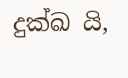දුක්ඛ යි,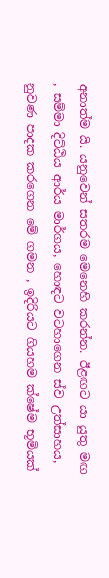අනාත්ම යි. යනුවෙන් සතරම මෙනෙහි කරන්න. ඊළඟට යා යුතු මඟ , සම්මා දිට්ඨිය ආර්ය මාර්ගය, හොඳට වටහාගෙන ස්ව උත්සාහය, නුවණ පාදක කරගෙන මේ ගමන , ඉදිරියට ගියහම ක්ෂේම භූමියක්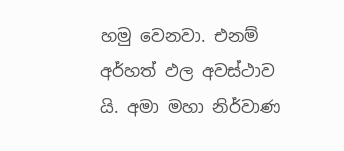හමු වෙනවා. එනම් අර්හත් ඵල අවස්ථාව යි. අමා මහා නිර්වාණ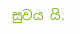සුවය යි.